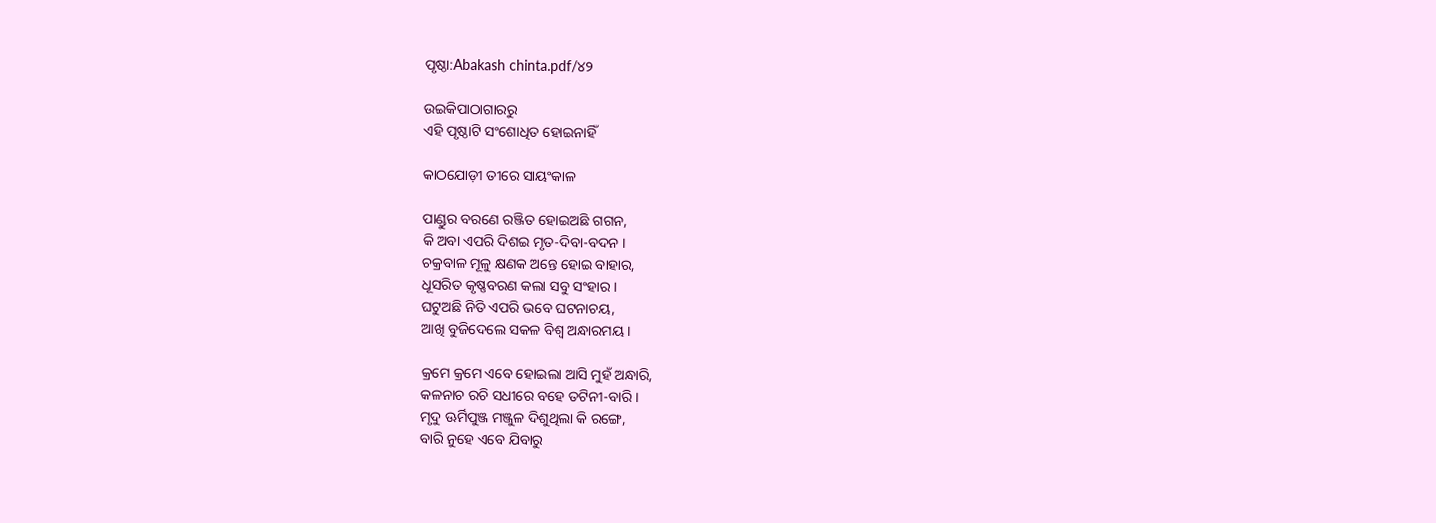ପୃଷ୍ଠା:Abakash chinta.pdf/୪୨

ଉଇକିପାଠାଗାର‌ରୁ
ଏହି ପୃଷ୍ଠାଟି ସଂଶୋଧିତ ହୋଇନାହିଁ

କାଠଯୋଡ଼ୀ ତୀରେ ସାୟଂକାଳ

ପାଣ୍ଡୁର ବରଣେ ରଞ୍ଜିତ ହୋଇଅଛି ଗଗନ,
କି ଅବା ଏପରି ଦିଶଇ ମୃତ-ଦିବା-ବଦନ ।
ଚକ୍ରବାଳ ମୂଳୁ କ୍ଷଣକ ଅନ୍ତେ ହୋଇ ବାହାର,
ଧୂସରିତ କୃଷ୍ଣବରଣ କଲା ସବୁ ସଂହାର ।
ଘଟୁଅଛି ନିତି ଏପରି ଭବେ ଘଟନାଚୟ,
ଆଖି ବୁଜିଦେଲେ ସକଳ ବିଶ୍ୱ ଅନ୍ଧାରମୟ ।

କ୍ରମେ କ୍ରମେ ଏବେ ହୋଇଲା ଆସି ମୁହଁ ଅନ୍ଧାରି,
କଳନାଚ ରଚି ସଧୀରେ ବହେ ତଟିନୀ-ବାରି ।
ମୃଦୁ ଊର୍ମିପୁଞ୍ଜ ମଞ୍ଜୁଳ ଦିଶୁଥିଲା କି ରଙ୍ଗେ,
ବାରି ନୁହେ ଏବେ ଯିବାରୁ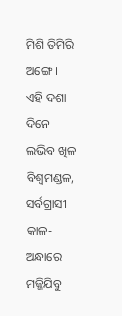ମିଶି ତିମିରି ଅଙ୍ଗେ ।
ଏହି ଦଶା ଦିନେ ଲଭିବ ଖିଳ ବିଶ୍ୱମଣ୍ଡଳ,
ସର୍ବଗ୍ରାସୀ କାଳ-ଅନ୍ଧାରେ ମଜ୍ଜିଯିବୁ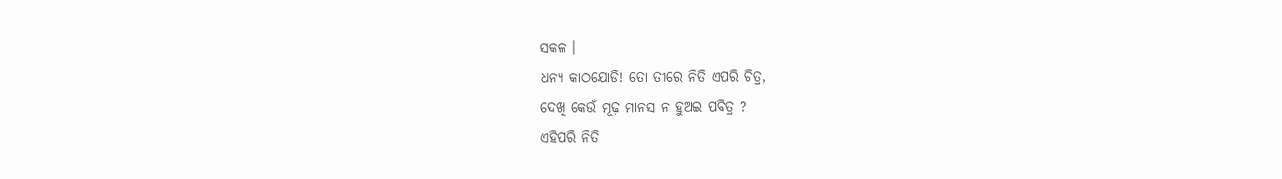ସକଳ ।
ଧନ୍ୟ କାଠଯୋଡି! ତୋ ତୀରେ ନିତି ଏପରି ଚିତ୍ର,
ଦେଖି କେଉଁ ମୂଢ଼ ମାନସ ନ ହୁଅଇ ପବିତ୍ର ?
ଏହିପରି ନିତି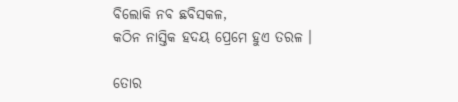ବିଲୋକି ନବ ଛବିସକଳ,
କଠିନ ନାସ୍ତିକ ହଦୟ ପ୍ରେମେ ହୁଏ ତରଳ ।

ତୋର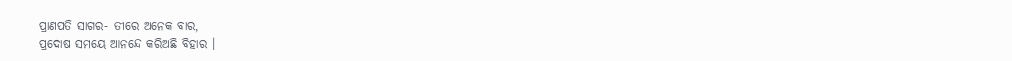ପ୍ରାଣପତି ସାଗର- ତୀରେ ଅନେକ ବାର,
ପ୍ରଦୋଷ ସମୟେ ଆନନ୍ଦେ କରିଅଛି ବିହାର ।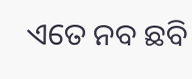ଏତେ ନବ ଛବି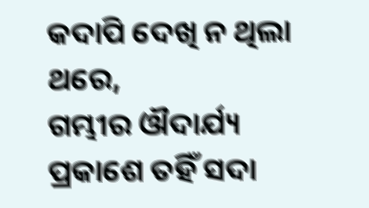କଦାପି ଦେଖି ନ ଥିଲା ଥରେ,
ଗମ୍ଭୀର ଔଦାର୍ଯ୍ୟ ପ୍ରକାଶେ ତହିଁ ସଦା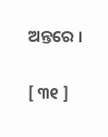ଅନ୍ତରେ ।

[ ୩୧ ]